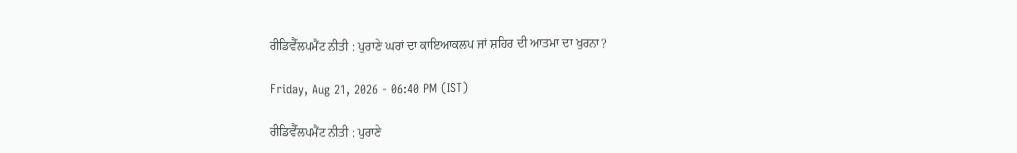ਰੀਡਿਵੈੱਲਪਮੈਂਟ ਨੀਤੀ : ਪੁਰਾਣੇ ਘਰਾਂ ਦਾ ਕਾਇਆਕਲਪ ਜਾਂ ਸ਼ਹਿਰ ਦੀ ਆਤਮਾ ਦਾ ਖੁਰਨਾ?

Friday, Aug 21, 2026 - 06:40 PM (IST)

ਰੀਡਿਵੈੱਲਪਮੈਂਟ ਨੀਤੀ : ਪੁਰਾਣੇ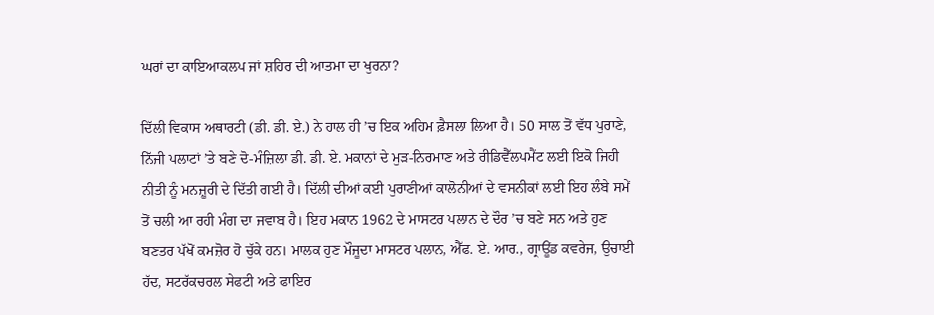ਘਰਾਂ ਦਾ ਕਾਇਆਕਲਪ ਜਾਂ ਸ਼ਹਿਰ ਦੀ ਆਤਮਾ ਦਾ ਖੁਰਨਾ?

ਦਿੱਲੀ ਵਿਕਾਸ ਅਥਾਰਟੀ (ਡੀ. ਡੀ. ਏ.) ਨੇ ਹਾਲ ਹੀ ’ਚ ਇਕ ਅਹਿਮ ਫ਼ੈਸਲਾ ਲਿਆ ਹੈ। 50 ਸਾਲ ਤੋਂ ਵੱਧ ਪੁਰਾਣੇ, ਨਿੱਜੀ ਪਲਾਟਾਂ ’ਤੇ ਬਣੇ ਦੋ-ਮੰਜ਼ਿਲਾ ਡੀ. ਡੀ. ਏ. ਮਕਾਨਾਂ ਦੇ ਮੁੜ-ਨਿਰਮਾਣ ਅਤੇ ਰੀਡਿਵੈੱਲਪਮੈਂਟ ਲਈ ਇਕੋ ਜਿਹੀ ਨੀਤੀ ਨੂੰ ਮਨਜ਼ੂਰੀ ਦੇ ਦਿੱਤੀ ਗਈ ਹੈ। ਦਿੱਲੀ ਦੀਆਂ ਕਈ ਪੁਰਾਣੀਆਂ ਕਾਲੋਨੀਆਂ ਦੇ ਵਸਨੀਕਾਂ ਲਈ ਇਹ ਲੰਬੇ ਸਮੇਂ ਤੋਂ ਚਲੀ ਆ ਰਹੀ ਮੰਗ ਦਾ ਜਵਾਬ ਹੈ। ਇਹ ਮਕਾਨ 1962 ਦੇ ਮਾਸਟਰ ਪਲਾਨ ਦੇ ਦੌਰ ’ਚ ਬਣੇ ਸਨ ਅਤੇ ਹੁਣ ਬਣਤਰ ਪੱਖੋਂ ਕਮਜ਼ੋਰ ਹੋ ਚੁੱਕੇ ਹਨ। ਮਾਲਕ ਹੁਣ ਮੌਜੂਦਾ ਮਾਸਟਰ ਪਲਾਨ, ਐੱਫ. ਏ. ਆਰ., ਗ੍ਰਾਊਂਡ ਕਵਰੇਜ, ਉਚਾਈ ਹੱਦ, ਸਟਰੱਕਚਰਲ ਸੇਫਟੀ ਅਤੇ ਫਾਇਰ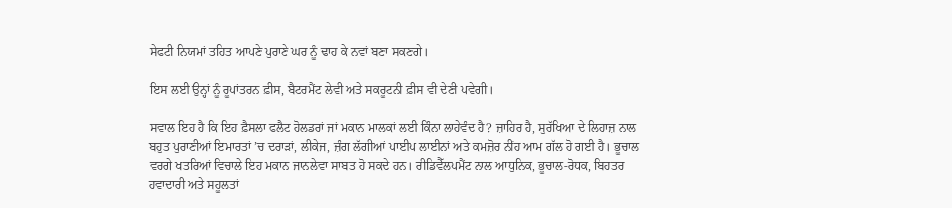ਸੇਫਟੀ ਨਿਯਮਾਂ ਤਹਿਤ ਆਪਣੇ ਪੁਰਾਣੇ ਘਰ ਨੂੰ ਢਾਹ ਕੇ ਨਵਾਂ ਬਣਾ ਸਕਣਗੇ।

ਇਸ ਲਈ ਉਨ੍ਹਾਂ ਨੂੰ ਰੂਪਾਂਤਰਨ ਫ਼ੀਸ, ਬੈਟਰਮੈਂਟ ਲੇਵੀ ਅਤੇ ਸਕਰੂਟਨੀ ਫ਼ੀਸ ਵੀ ਦੇਣੀ ਪਵੇਗੀ।

ਸਵਾਲ ਇਹ ਹੈ ਕਿ ਇਹ ਫ਼ੈਸਲਾ ਫਲੈਟ ਹੋਲਡਰਾਂ ਜਾਂ ਮਕਾਨ ਮਾਲਕਾਂ ਲਈ ਕਿੰਨਾ ਲਾਹੇਵੰਦ ਹੈ? ਜ਼ਾਹਿਰ ਹੈ, ਸੁਰੱਖਿਆ ਦੇ ਲਿਹਾਜ਼ ਨਾਲ ਬਹੁਤ ਪੁਰਾਣੀਆਂ ਇਮਾਰਤਾਂ ’ਚ ਦਰਾੜਾਂ, ਲੀਕੇਜ, ਜ਼ੰਗ ਲੱਗੀਆਂ ਪਾਈਪ ਲਾਈਨਾਂ ਅਤੇ ਕਮਜ਼ੋਰ ਨੀਂਹ ਆਮ ਗੱਲ ਹੋ ਗਈ ਹੈ। ਭੂਚਾਲ ਵਰਗੇ ਖਤਰਿਆਂ ਵਿਚਾਲੇ ਇਹ ਮਕਾਨ ਜਾਨਲੇਵਾ ਸਾਬਤ ਹੋ ਸਕਦੇ ਹਨ। ਰੀਡਿਵੈੱਲਪਮੈਂਟ ਨਾਲ ਆਧੁਨਿਕ, ਭੂਚਾਲ-ਰੋਧਕ, ਬਿਹਤਰ ਹਵਾਦਾਰੀ ਅਤੇ ਸਹੂਲਤਾਂ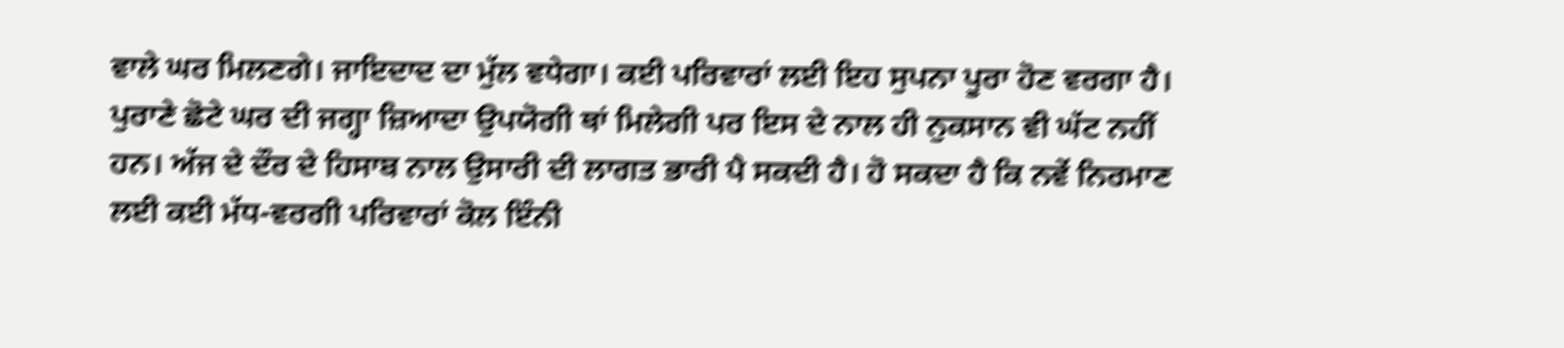ਵਾਲੇ ਘਰ ਮਿਲਣਗੇ। ਜਾਇਦਾਦ ਦਾ ਮੁੱਲ ਵਧੇਗਾ। ਕਈ ਪਰਿਵਾਰਾਂ ਲਈ ਇਹ ਸੁਪਨਾ ਪੂਰਾ ਹੋਣ ਵਰਗਾ ਹੈ। ਪੁਰਾਣੇ ਛੋਟੇ ਘਰ ਦੀ ਜਗ੍ਹਾ ਜ਼ਿਆਦਾ ਉਪਯੋਗੀ ਥਾਂ ਮਿਲੇਗੀ ਪਰ ਇਸ ਦੇ ਨਾਲ ਹੀ ਨੁਕਸਾਨ ਵੀ ਘੱਟ ਨਹੀਂ ਹਨ। ਅੱਜ ਦੇ ਦੌਰ ਦੇ ਹਿਸਾਬ ਨਾਲ ਉਸਾਰੀ ਦੀ ਲਾਗਤ ਭਾਰੀ ਪੈ ਸਕਦੀ ਹੈ। ਹੋ ਸਕਦਾ ਹੈ ਕਿ ਨਵੇਂ ਨਿਰਮਾਣ ਲਈ ਕਈ ਮੱਧ-ਵਰਗੀ ਪਰਿਵਾਰਾਂ ਕੋਲ ਇੰਨੀ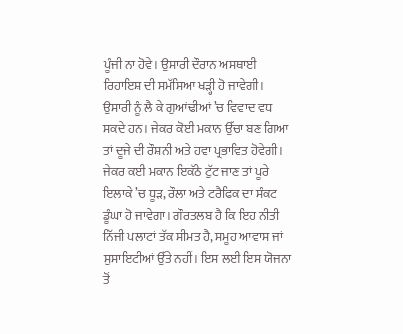ਪੂੰਜੀ ਨਾ ਹੋਵੇ। ਉਸਾਰੀ ਦੌਰਾਨ ਅਸਥਾਈ ਰਿਹਾਇਸ਼ ਦੀ ਸਮੱਸਿਆ ਖੜ੍ਹੀ ਹੋ ਜਾਵੇਗੀ। ਉਸਾਰੀ ਨੂੰ ਲੈ ਕੇ ਗੁਆਂਢੀਆਂ ’ਚ ਵਿਵਾਦ ਵਧ ਸਕਦੇ ਹਨ। ਜੇਕਰ ਕੋਈ ਮਕਾਨ ਉੱਚਾ ਬਣ ਗਿਆ ਤਾਂ ਦੂਜੇ ਦੀ ਰੌਸ਼ਨੀ ਅਤੇ ਹਵਾ ਪ੍ਰਭਾਵਿਤ ਹੋਵੇਗੀ। ਜੇਕਰ ਕਈ ਮਕਾਨ ਇਕੱਠੇ ਟੁੱਟ ਜਾਣ ਤਾਂ ਪੂਰੇ ਇਲਾਕੇ ’ਚ ਧੂੜ, ਰੌਲਾ ਅਤੇ ਟਰੈਫਿਕ ਦਾ ਸੰਕਟ ਡੂੰਘਾ ਹੋ ਜਾਵੇਗਾ। ਗੌਰਤਲਬ ਹੈ ਕਿ ਇਹ ਨੀਤੀ ਨਿੱਜੀ ਪਲਾਟਾਂ ਤੱਕ ਸੀਮਤ ਹੈ, ਸਮੂਹ ਆਵਾਸ ਜਾਂ ਸੁਸਾਇਟੀਆਂ ਉੱਤੇ ਨਹੀਂ। ਇਸ ਲਈ ਇਸ ਯੋਜਨਾ ਤੋਂ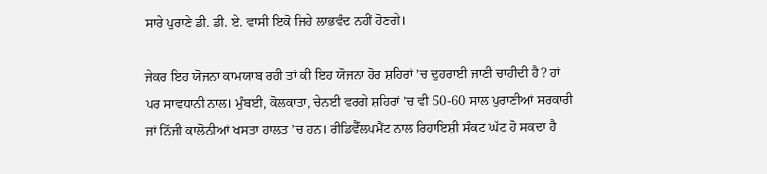ਸਾਰੇ ਪੁਰਾਣੇ ਡੀ. ਡੀ. ਏ. ਵਾਸੀ ਇਕੋ ਜਿਹੇ ਲਾਭਵੰਦ ਨਹੀਂ ਹੋਣਗੇ।

ਜੇਕਰ ਇਹ ਯੋਜਨਾ ਕਾਮਯਾਬ ਰਹੀ ਤਾਂ ਕੀ ਇਹ ਯੋਜਨਾ ਹੋਰ ਸ਼ਹਿਰਾਂ ’ਚ ਦੁਹਰਾਈ ਜਾਣੀ ਚਾਹੀਦੀ ਹੈ? ਹਾਂ ਪਰ ਸਾਵਧਾਨੀ ਨਾਲ। ਮੁੰਬਈ, ਕੋਲਕਾਤਾ, ਚੇਨਈ ਵਰਗੇ ਸ਼ਹਿਰਾਂ ’ਚ ਵੀ 50-60 ਸਾਲ ਪੁਰਾਣੀਆਂ ਸਰਕਾਰੀ ਜਾਂ ਨਿੱਜੀ ਕਾਲੋਨੀਆਂ ਖਸਤਾ ਹਾਲਤ ’ਚ ਹਨ। ਰੀਡਿਵੈੱਲਪਮੈਂਟ ਨਾਲ ਰਿਹਾਇਸ਼ੀ ਸੰਕਟ ਘੱਟ ਹੋ ਸਕਦਾ ਹੈ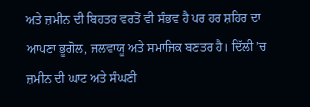ਅਤੇ ਜ਼ਮੀਨ ਦੀ ਬਿਹਤਰ ਵਰਤੋਂ ਵੀ ਸੰਭਵ ਹੈ ਪਰ ਹਰ ਸ਼ਹਿਰ ਦਾ ਆਪਣਾ ਭੂਗੋਲ, ਜਲਵਾਯੂ ਅਤੇ ਸਮਾਜਿਕ ਬਣਤਰ ਹੈ। ਦਿੱਲੀ ’ਚ ਜ਼ਮੀਨ ਦੀ ਘਾਟ ਅਤੇ ਸੰਘਣੀ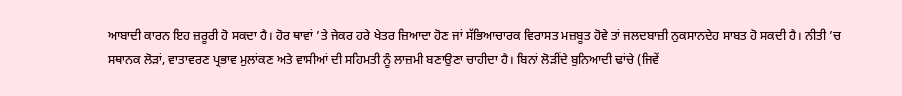ਆਬਾਦੀ ਕਾਰਨ ਇਹ ਜ਼ਰੂਰੀ ਹੋ ਸਕਦਾ ਹੈ। ਹੋਰ ਥਾਵਾਂ ’ਤੇ ਜੇਕਰ ਹਰੇ ਖੇਤਰ ਜ਼ਿਆਦਾ ਹੋਣ ਜਾਂ ਸੱਭਿਆਚਾਰਕ ਵਿਰਾਸਤ ਮਜ਼ਬੂਤ ਹੋਵੇ ਤਾਂ ਜਲਦਬਾਜ਼ੀ ਨੁਕਸਾਨਦੇਹ ਸਾਬਤ ਹੋ ਸਕਦੀ ਹੈ। ਨੀਤੀ ’ਚ ਸਥਾਨਕ ਲੋੜਾਂ, ਵਾਤਾਵਰਣ ਪ੍ਰਭਾਵ ਮੁਲਾਂਕਣ ਅਤੇ ਵਾਸੀਆਂ ਦੀ ਸਹਿਮਤੀ ਨੂੰ ਲਾਜ਼ਮੀ ਬਣਾਉਣਾ ਚਾਹੀਦਾ ਹੈ। ਬਿਨਾਂ ਲੋੜੀਂਦੇ ਬੁਨਿਆਦੀ ਢਾਂਚੇ (ਜਿਵੇਂ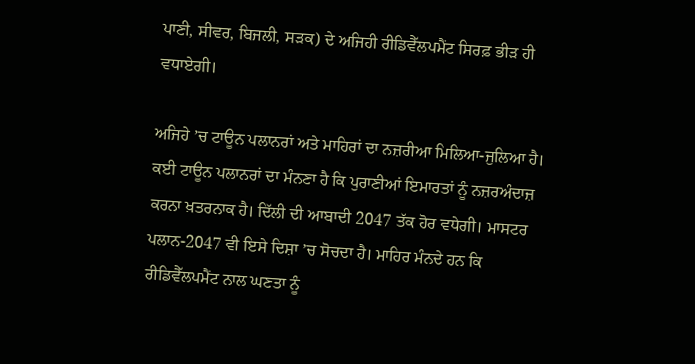ਪਾਣੀ, ਸੀਵਰ, ਬਿਜਲੀ, ਸੜਕ) ਦੇ ਅਜਿਹੀ ਰੀਡਿਵੈੱਲਪਮੈਂਟ ਸਿਰਫ਼ ਭੀੜ ਹੀ ਵਧਾਏਗੀ।

ਅਜਿਹੇ ’ਚ ਟਾਊਨ ਪਲਾਨਰਾਂ ਅਤੇ ਮਾਹਿਰਾਂ ਦਾ ਨਜ਼ਰੀਆ ਮਿਲਿਆ-ਜੁਲਿਆ ਹੈ। ਕਈ ਟਾਊਨ ਪਲਾਨਰਾਂ ਦਾ ਮੰਨਣਾ ਹੈ ਕਿ ਪੁਰਾਣੀਆਂ ਇਮਾਰਤਾਂ ਨੂੰ ਨਜ਼ਰਅੰਦਾਜ਼ ਕਰਨਾ ਖ਼ਤਰਨਾਕ ਹੈ। ਦਿੱਲੀ ਦੀ ਆਬਾਦੀ 2047 ਤੱਕ ਹੋਰ ਵਧੇਗੀ। ਮਾਸਟਰ ਪਲਾਨ-2047 ਵੀ ਇਸੇ ਦਿਸ਼ਾ ’ਚ ਸੋਚਦਾ ਹੈ। ਮਾਹਿਰ ਮੰਨਦੇ ਹਨ ਕਿ ਰੀਡਿਵੈੱਲਪਮੈਂਟ ਨਾਲ ਘਣਤਾ ਨੂੰ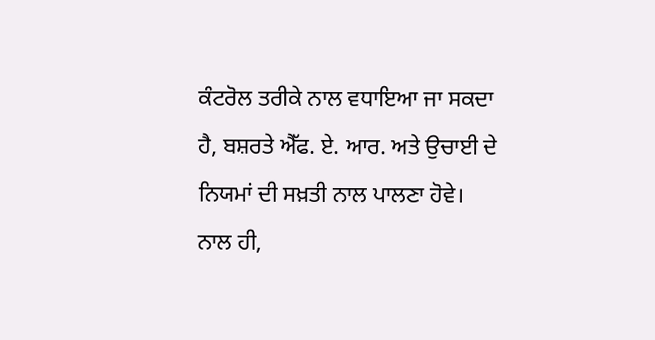ਕੰਟਰੋਲ ਤਰੀਕੇ ਨਾਲ ਵਧਾਇਆ ਜਾ ਸਕਦਾ ਹੈ, ਬਸ਼ਰਤੇ ਐੱਫ. ਏ. ਆਰ. ਅਤੇ ਉਚਾਈ ਦੇ ਨਿਯਮਾਂ ਦੀ ਸਖ਼ਤੀ ਨਾਲ ਪਾਲਣਾ ਹੋਵੇ। ਨਾਲ ਹੀ,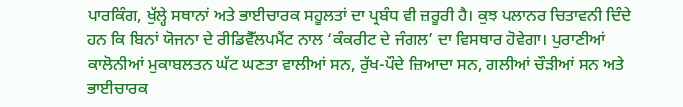ਪਾਰਕਿੰਗ, ਖੁੱਲ੍ਹੇ ਸਥਾਨਾਂ ਅਤੇ ਭਾਈਚਾਰਕ ਸਹੂਲਤਾਂ ਦਾ ਪ੍ਰਬੰਧ ਵੀ ਜ਼ਰੂਰੀ ਹੈ। ਕੁਝ ਪਲਾਨਰ ਚਿਤਾਵਨੀ ਦਿੰਦੇ ਹਨ ਕਿ ਬਿਨਾਂ ਯੋਜਨਾ ਦੇ ਰੀਡਿਵੈੱਲਪਮੈਂਟ ਨਾਲ ‘ਕੰਕਰੀਟ ਦੇ ਜੰਗਲ’ ਦਾ ਵਿਸਥਾਰ ਹੋਵੇਗਾ। ਪੁਰਾਣੀਆਂ ਕਾਲੋਨੀਆਂ ਮੁਕਾਬਲਤਨ ਘੱਟ ਘਣਤਾ ਵਾਲੀਆਂ ਸਨ, ਰੁੱਖ-ਪੌਦੇ ਜ਼ਿਆਦਾ ਸਨ, ਗਲੀਆਂ ਚੌੜੀਆਂ ਸਨ ਅਤੇ ਭਾਈਚਾਰਕ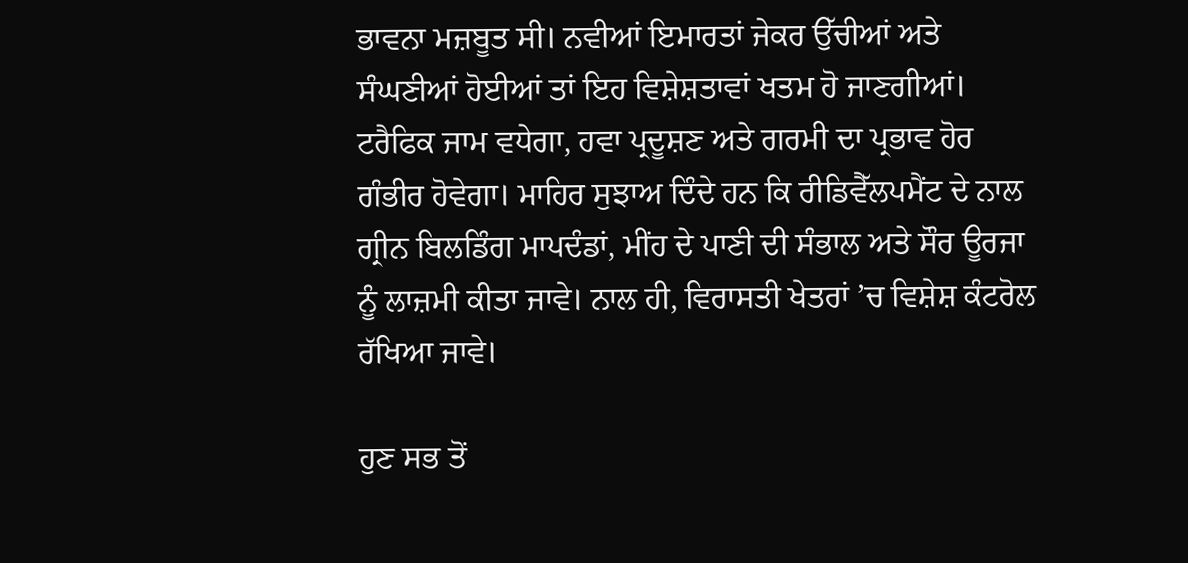ਭਾਵਨਾ ਮਜ਼ਬੂਤ ਸੀ। ਨਵੀਆਂ ਇਮਾਰਤਾਂ ਜੇਕਰ ਉੱਚੀਆਂ ਅਤੇ ਸੰਘਣੀਆਂ ਹੋਈਆਂ ਤਾਂ ਇਹ ਵਿਸ਼ੇਸ਼ਤਾਵਾਂ ਖਤਮ ਹੋ ਜਾਣਗੀਆਂ। ਟਰੈਫਿਕ ਜਾਮ ਵਧੇਗਾ, ਹਵਾ ਪ੍ਰਦੂਸ਼ਣ ਅਤੇ ਗਰਮੀ ਦਾ ਪ੍ਰਭਾਵ ਹੋਰ ਗੰਭੀਰ ਹੋਵੇਗਾ। ਮਾਹਿਰ ਸੁਝਾਅ ਦਿੰਦੇ ਹਨ ਕਿ ਰੀਡਿਵੈੱਲਪਮੈਂਟ ਦੇ ਨਾਲ ਗ੍ਰੀਨ ਬਿਲਡਿੰਗ ਮਾਪਦੰਡਾਂ, ਮੀਂਹ ਦੇ ਪਾਣੀ ਦੀ ਸੰਭਾਲ ਅਤੇ ਸੌਰ ਊਰਜਾ ਨੂੰ ਲਾਜ਼ਮੀ ਕੀਤਾ ਜਾਵੇ। ਨਾਲ ਹੀ, ਵਿਰਾਸਤੀ ਖੇਤਰਾਂ ’ਚ ਵਿਸ਼ੇਸ਼ ਕੰਟਰੋਲ ਰੱਖਿਆ ਜਾਵੇ।

ਹੁਣ ਸਭ ਤੋਂ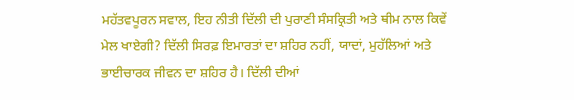ਮਹੱਤਵਪੂਰਨ ਸਵਾਲ, ਇਹ ਨੀਤੀ ਦਿੱਲੀ ਦੀ ਪੁਰਾਣੀ ਸੰਸਕ੍ਰਿਤੀ ਅਤੇ ਥੀਮ ਨਾਲ ਕਿਵੇਂ ਮੇਲ ਖਾਏਗੀ? ਦਿੱਲੀ ਸਿਰਫ਼ ਇਮਾਰਤਾਂ ਦਾ ਸ਼ਹਿਰ ਨਹੀਂ, ਯਾਦਾਂ, ਮੁਹੱਲਿਆਂ ਅਤੇ ਭਾਈਚਾਰਕ ਜੀਵਨ ਦਾ ਸ਼ਹਿਰ ਹੈ। ਦਿੱਲੀ ਦੀਆਂ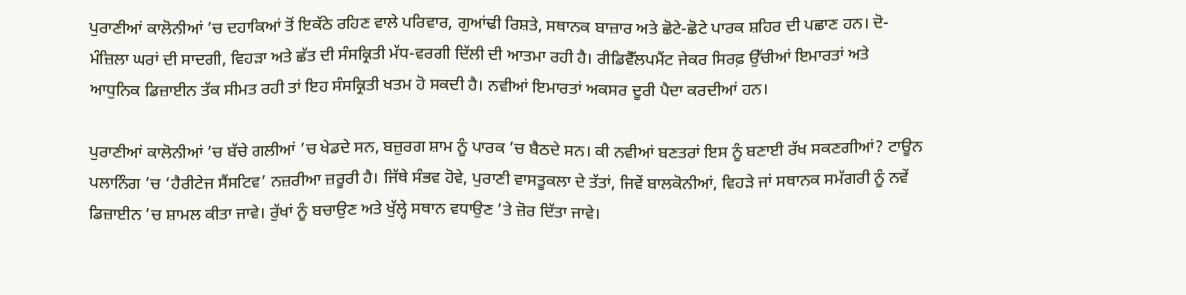ਪੁਰਾਣੀਆਂ ਕਾਲੋਨੀਆਂ ’ਚ ਦਹਾਕਿਆਂ ਤੋਂ ਇਕੱਠੇ ਰਹਿਣ ਵਾਲੇ ਪਰਿਵਾਰ, ਗੁਆਂਢੀ ਰਿਸ਼ਤੇ, ਸਥਾਨਕ ਬਾਜ਼ਾਰ ਅਤੇ ਛੋਟੇ-ਛੋਟੇ ਪਾਰਕ ਸ਼ਹਿਰ ਦੀ ਪਛਾਣ ਹਨ। ਦੋ-ਮੰਜ਼ਿਲਾ ਘਰਾਂ ਦੀ ਸਾਦਗੀ, ਵਿਹੜਾ ਅਤੇ ਛੱਤ ਦੀ ਸੰਸਕ੍ਰਿਤੀ ਮੱਧ-ਵਰਗੀ ਦਿੱਲੀ ਦੀ ਆਤਮਾ ਰਹੀ ਹੈ। ਰੀਡਿਵੈੱਲਪਮੈਂਟ ਜੇਕਰ ਸਿਰਫ਼ ਉੱਚੀਆਂ ਇਮਾਰਤਾਂ ਅਤੇ ਆਧੁਨਿਕ ਡਿਜ਼ਾਈਨ ਤੱਕ ਸੀਮਤ ਰਹੀ ਤਾਂ ਇਹ ਸੰਸਕ੍ਰਿਤੀ ਖਤਮ ਹੋ ਸਕਦੀ ਹੈ। ਨਵੀਆਂ ਇਮਾਰਤਾਂ ਅਕਸਰ ਦੂਰੀ ਪੈਦਾ ਕਰਦੀਆਂ ਹਨ।

ਪੁਰਾਣੀਆਂ ਕਾਲੋਨੀਆਂ ’ਚ ਬੱਚੇ ਗਲੀਆਂ ’ਚ ਖੇਡਦੇ ਸਨ, ਬਜ਼ੁਰਗ ਸ਼ਾਮ ਨੂੰ ਪਾਰਕ ’ਚ ਬੈਠਦੇ ਸਨ। ਕੀ ਨਵੀਆਂ ਬਣਤਰਾਂ ਇਸ ਨੂੰ ਬਣਾਈ ਰੱਖ ਸਕਣਗੀਆਂ? ਟਾਊਨ ਪਲਾਨਿੰਗ ’ਚ ‘ਹੈਰੀਟੇਜ ਸੈਂਸਟਿਵ’ ਨਜ਼ਰੀਆ ਜ਼ਰੂਰੀ ਹੈ। ਜਿੱਥੇ ਸੰਭਵ ਹੋਵੇ, ਪੁਰਾਣੀ ਵਾਸਤੂਕਲਾ ਦੇ ਤੱਤਾਂ, ਜਿਵੇਂ ਬਾਲਕੋਨੀਆਂ, ਵਿਹੜੇ ਜਾਂ ਸਥਾਨਕ ਸਮੱਗਰੀ ਨੂੰ ਨਵੇਂ ਡਿਜ਼ਾਈਨ ’ਚ ਸ਼ਾਮਲ ਕੀਤਾ ਜਾਵੇ। ਰੁੱਖਾਂ ਨੂੰ ਬਚਾਉਣ ਅਤੇ ਖੁੱਲ੍ਹੇ ਸਥਾਨ ਵਧਾਉਣ ’ਤੇ ਜ਼ੋਰ ਦਿੱਤਾ ਜਾਵੇ।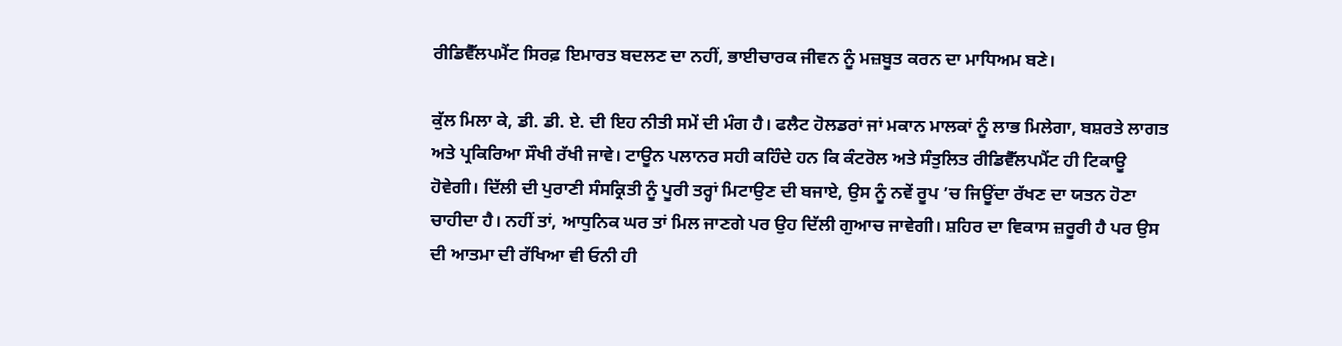ਰੀਡਿਵੈੱਲਪਮੈਂਟ ਸਿਰਫ਼ ਇਮਾਰਤ ਬਦਲਣ ਦਾ ਨਹੀਂ, ਭਾਈਚਾਰਕ ਜੀਵਨ ਨੂੰ ਮਜ਼ਬੂਤ ਕਰਨ ਦਾ ਮਾਧਿਅਮ ਬਣੇ।

ਕੁੱਲ ਮਿਲਾ ਕੇ, ਡੀ. ਡੀ. ਏ. ਦੀ ਇਹ ਨੀਤੀ ਸਮੇਂ ਦੀ ਮੰਗ ਹੈ। ਫਲੈਟ ਹੋਲਡਰਾਂ ਜਾਂ ਮਕਾਨ ਮਾਲਕਾਂ ਨੂੰ ਲਾਭ ਮਿਲੇਗਾ, ਬਸ਼ਰਤੇ ਲਾਗਤ ਅਤੇ ਪ੍ਰਕਿਰਿਆ ਸੌਖੀ ਰੱਖੀ ਜਾਵੇ। ਟਾਊਨ ਪਲਾਨਰ ਸਹੀ ਕਹਿੰਦੇ ਹਨ ਕਿ ਕੰਟਰੋਲ ਅਤੇ ਸੰਤੁਲਿਤ ਰੀਡਿਵੈੱਲਪਮੈਂਟ ਹੀ ਟਿਕਾਊ ਹੋਵੇਗੀ। ਦਿੱਲੀ ਦੀ ਪੁਰਾਣੀ ਸੰਸਕ੍ਰਿਤੀ ਨੂੰ ਪੂਰੀ ਤਰ੍ਹਾਂ ਮਿਟਾਉਣ ਦੀ ਬਜਾਏ, ਉਸ ਨੂੰ ਨਵੇਂ ਰੂਪ ’ਚ ਜਿਊਂਦਾ ਰੱਖਣ ਦਾ ਯਤਨ ਹੋਣਾ ਚਾਹੀਦਾ ਹੈ। ਨਹੀਂ ਤਾਂ, ਆਧੁਨਿਕ ਘਰ ਤਾਂ ਮਿਲ ਜਾਣਗੇ ਪਰ ਉਹ ਦਿੱਲੀ ਗੁਆਚ ਜਾਵੇਗੀ। ਸ਼ਹਿਰ ਦਾ ਵਿਕਾਸ ਜ਼ਰੂਰੀ ਹੈ ਪਰ ਉਸ ਦੀ ਆਤਮਾ ਦੀ ਰੱਖਿਆ ਵੀ ਓਨੀ ਹੀ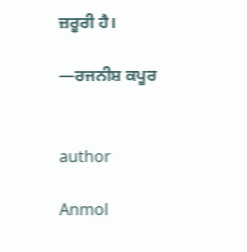ਜ਼ਰੂਰੀ ਹੈ।

—ਰਜਨੀਸ਼ ਕਪੂਰ


author

Anmol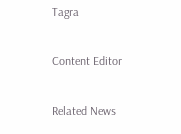Tagra

Content Editor

Related News